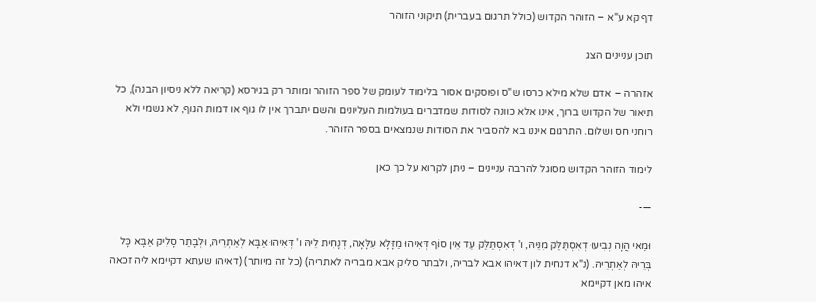דף קא ע"א – הזוהר הקדוש (כולל תרגום בעברית) תיקוני הזוהר

תוכן עניינים הצג

אזהרה – אדם שלא מילא כרסו ש"ס ופוסקים אסור בלימוד לעומק של ספר הזוהר ומותר רק בגירסא (קריאה ללא ניסיון הבנה), כל תיאור של הקדוש ברוך, אינו אלא כוונה לסודות שמדברים בעולמות העליונים והשם יתברך אין לו גוף או דמות הגוף, לא גשמי ולא רוחני חס ושלום. התרגום איננו בא להסביר את הסודות שנמצאים בספר הזוהר.

לימוד הזוהר הקדוש מסוגל להרבה עניינים – ניתן לקרוא על כך כאן

—-

וּמַאי הֲוָה נְבִיעוּ דְאִסְתַּלַּק מִנֵּיהּ, ו' דְּאִסְתַּלַּק עַד אֵין סוֹף דְּאִיהוּ מַזָּלָא עִלָּאָה, דְנָחִית לֵיהּ ו' דְּאִיהוּ אַבָּא לְאַתְרֵיהּ, וּלְבָתַר סָלִיק אַבָּא כָּל בְּרֵיהּ לְאַתְרֵיהּ. (נ"א דנחית לון דאיהו אבא לבריה, ולבתר סליק אבא מבריה לאתריה) (כל זה מיותר) (דאיהו שעתא דקיימא ליה זכאה איהו מאן דקיימא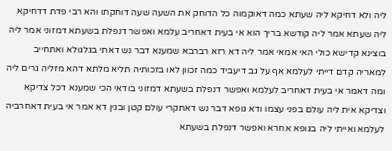ליה ולא דחיקא ליה שעתא כמה דאוקמוה כל הדוחק את השעה שעה דוחקתו והא רבי פדת דדחיקא ליה שעתא אמר ליה קודשא בריך הוא אי בעית דאחריב עלמא ואפשר דנפלת בשעתא דמזוני אמר ליה בוצינא קדישא כולי האי אמאי אמר ליה דא רזא רברבא שמענא דבר נש דאתי בגלגולא ואתחייב למאריה קדם דייתי לעלמא אף על גב דיעביד כמה זכוון לאו בזכותיה תליא מלתא דהא מזליה גרים ליה ומה דאמר אי בעית דאחריב לעלמא ואפשר דנפלת בשעתא דמזוני בודאי הכי שמענא דכל צדיקא וצדיקא אית ליה עולם בפני עצמו ודא גופא דבר נש דאתקרי עולם קטן ובגין דא אמר אי בעית דאחרביה לעלמא ואייתי ליה בגופא אחרא ואפשר דנפלת בשעתא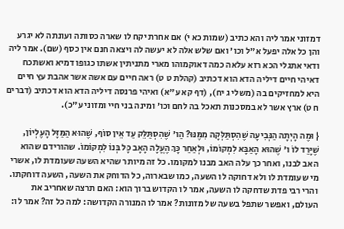דמזוני אמר ליה והא כתיב (שמות כא י) אם אחרת יקח לו שארה כסותה ועונתה לא יגרע והן כל אלה יפעל א"ל וכו' ואם שלש אלה לא יעשה לה ויצאה חנם אין כסף (שם). אמר ליה ודאי אתגלי הכא רזא עלאה כמה דאוקמוהו מארי מתניתין אשתו כגופו דמיא ואשתכח דאיהי חיים דיליה הדא הוא דכתיב (קהלת ט ט) ראה חיים עם אשה אשר אהבת עץ חיים היא למחזיקים בה (משלי ג יח), (דף קא ע"א) ואיהי פרנסה דיליה הדא הוא דכתיב (דברים ח ט) ארץ אשר לא במסכנות תאכל בה לחם וכו' ומינה בני חיי ומזוני ע"כ).

{ וּמֶה הָיְתָה הַנְּבִיעָה שֶׁהִסְתַּלְּקָה מִמֶּנּוּ? הַו' שֶׁהִסְתַּלֵּק עַד אֵין סוֹף, שֶׁהוּא הַמַּזָּל הָעֶלְיוֹן, שֶׁיָּרַד לוֹ ו' שֶׁהוּא הָאַבָּא לִמְקוֹמוֹ, וּלְאַחַר כָּךְ הֶעֱלָה הָאָב כָּל בְּנוֹ לִמְקוֹמוֹ. שהורידם שהוא האב לבנו, ואחר כך עלה האב מבנו למקומו. כל זה מיותר שהיא השעה שעומדת לו, אשרי מי שעומדת לו ולא דחוקה לו השעה, כמו שבארוה, כל הדוחק את השעה, השעה דוחקתו. והרי רבי פדת שדחקה לו השעה, אמר לו הקדוש ברוך הוא: האם תרצה שאחריב את העולם, ואפשר שתפל בשעה של מזונות? אמר לו המנורה הקדושה: למה כל זה? אמר לו: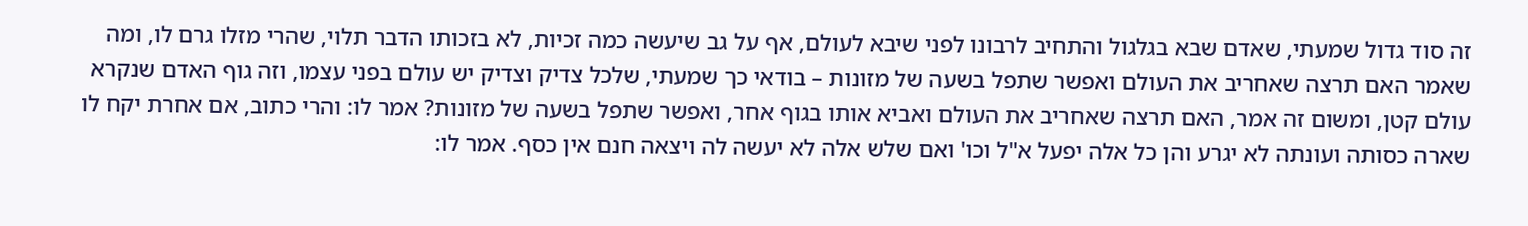זה סוד גדול שמעתי, שאדם שבא בגלגול והתחיב לרבונו לפני שיבא לעולם, אף על גב שיעשה כמה זכיות, לא בזכותו הדבר תלוי, שהרי מזלו גרם לו, ומה שאמר האם תרצה שאחריב את העולם ואפשר שתפל בשעה של מזונות – בודאי כך שמעתי, שלכל צדיק וצדיק יש עולם בפני עצמו, וזה גוף האדם שנקרא עולם קטן, ומשום זה אמר, האם תרצה שאחריב את העולם ואביא אותו בגוף אחר, ואפשר שתפל בשעה של מזונות? אמר לו: והרי כתוב, אם אחרת יקח לו שארה כסותה ועונתה לא יגרע והן כל אלה יפעל א"ל וכו' ואם שלש אלה לא יעשה לה ויצאה חנם אין כסף. אמר לו: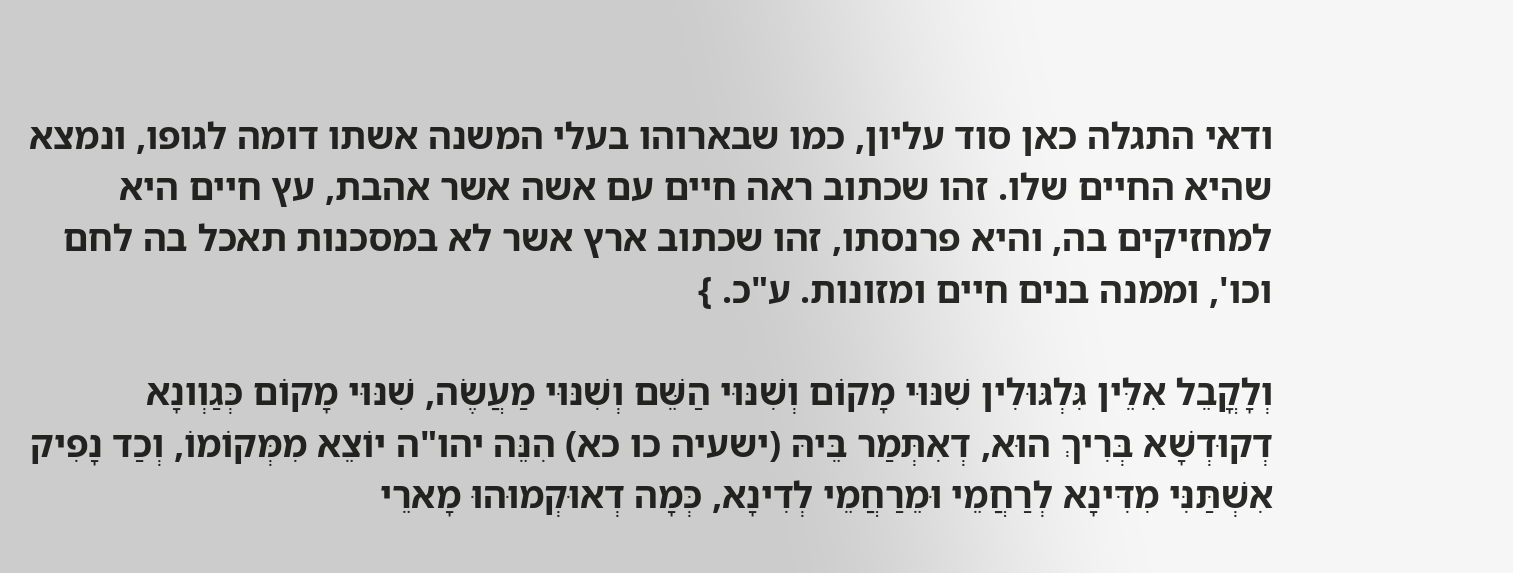ודאי התגלה כאן סוד עליון, כמו שבארוהו בעלי המשנה אשתו דומה לגופו, ונמצא שהיא החיים שלו. זהו שכתוב ראה חיים עם אשה אשר אהבת, עץ חיים היא למחזיקים בה, והיא פרנסתו, זהו שכתוב ארץ אשר לא במסכנות תאכל בה לחם וכו', וממנה בנים חיים ומזונות. ע"כ. }

וְלָקֳבֵל אִלֵּין גִּלְגּוּלִין שִׁנּוּי מָקוֹם וְשִׁנּוּי הַשֵּׁם וְשִׁנּוּי מַעֲשֶׂה, שִׁנּוּי מָקוֹם כְּגַוְונָא דְקוּדְשָׁא בְּרִיךְ הוּא, דְאִתְּמַר בֵּיהּ (ישעיה כו כא) הִנֵּה יהו"ה יוֹצֵא מִמְּקוֹמוֹ, וְכַד נָפִיק אִשְׁתַּנִּי מִדִּינָא לְרַחֲמֵי וּמֵרַחֲמֵי לְדִינָא, כְּמָה דְאוּקְמוּהוּ מָארֵי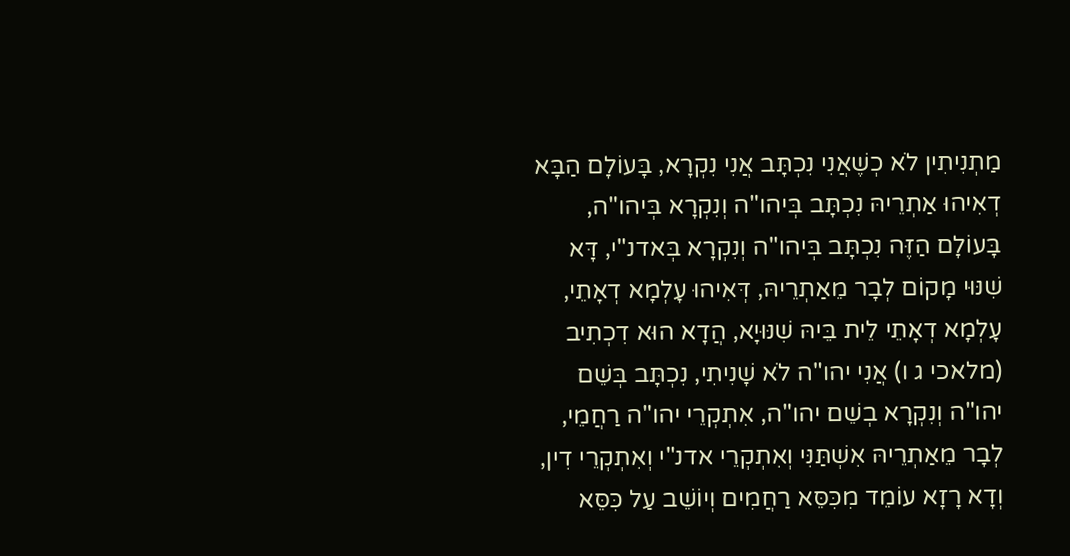מַתְנִיתִין לֹא כְשֶׁאֲנִי נִכְתָּב אֲנִי נִקְרָא, בָּעוֹלָם הַבָּא דְאִיהוּ אַתְרֵיהּ נִכְתָּב בְּיהו"ה וְנִקְרָא בְּיהו"ה, בָּעוֹלָם הַזֶּה נִכְתָּב בְּיהו"ה וְנִקְרָא בְּאדנ"י, דָּא שִׁנּוּי מָקוֹם לְבָר מֵאַתְרֵיהּ, דְּאִיהוּ עָלְמָא דְאָתֵי, עָלְמָא דְאָתֵי לֵית בֵּיהּ שִׁנּוּיָא, הֲדָא הוּא דִכְתִיב (מלאכי ג ו) אֲנִי יהו"ה לֹא שָׁנִיתִי, נִכְתָּב בְּשֵׁם יהו"ה וְנִקְרָא בְשֵׁם יהו"ה, אִתְקְרֵי יהו"ה רַחֲמֵי, לְבָר מֵאַתְרֵיהּ אִשְׁתַּנִּי וְאִתְקְרֵי אדנ"י וְאִתְקְרֵי דִין, וְדָא רָזָא עוֹמֵד מִכִּסֵּא רַחֲמִים וְיוֹשֵׁב עַל כִּסֵּא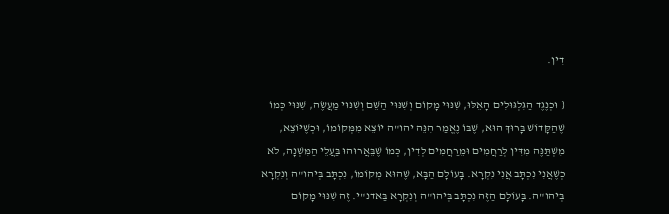דִין.

{ וּכְנֶגֶד הַגִּלְגּוּלִים הָאֵלּוּ, שִׁנּוּי מָקוֹם וְשִׁנּוּי הַשֵּׁם וְשִׁנּוּי מַעֲשֶׂה, שִׁנּוּי כְּמוֹ שֶׁהַקָּדוֹשׁ בָּרוּךְ הוּא, שֶׁבּוֹ נֶאֱמַר הִנֵּה יהו"ה יוֹצֵא מִמְּקוֹמוֹ, וּכְשֶׁיּוֹצֵא, מִשְׁתַּנֶּה מִדִּין לְרַחֲמִים וּמֵרַחֲמִים לְדִין, כְּמוֹ שֶׁבֵּאֲרוּהוּ בַּעֲלֵי הַמִּשְׁנָה, לֹא כְשֶׁאֲנִי נִכְתָּב אֲנִי נִקְרָא. בָּעוֹלָם הַבָּא, שֶׁהוּא מְקוֹמוֹ, נִכְתָּב בְּיהו"ה וְנִקְרָא בְּיהו"ה. בָּעוֹלָם הַזֶּה נִכְתָּב בְּיהו"ה וְנִקְרָא בַּאדנ"י. זֶה שִׁנּוּי מָקוֹם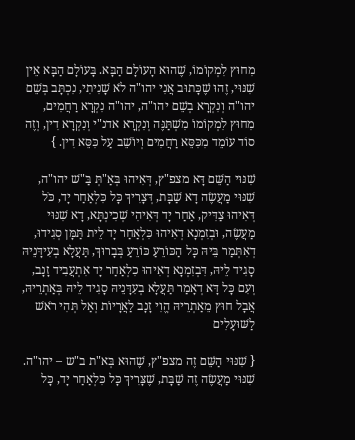מִחוּץ לִמְקוֹמוֹ, שֶׁהוּא הָעוֹלָם הַבָּא. בָּעוֹלָם הַבָּא אֵין שִׁנּוּי, זֶהוּ שֶׁכָּתוּב אֲנִי יהו"ה לֹא שָׁנִיתִי, נִכְתָּב בְּשֵׁם יהו"ה וְנִקְרָא בְשֵׁם יהו"ה, יהו"ה נִקְרָא רַחֲמִים, מִחוּץ לִמְקוֹמוֹ מִשְׁתַּנֶּה וְנִקְרָא אדנ"י וְנִקְרָא דִין, וְזֶה סוֹד עוֹמֵד מִכִּסֵּא רַחֲמִים וְיוֹשֵׁב עַל כִּסֵּא דִין. }

שִׁנּוּי הַשֵּׁם דָּא מצפ"ץ, דְּאִיהוּ בְּאַ"תְּ בַּ"שׁ יהו"ה, שִׁנּוּי מַעֲשֶׂה דָא שַׁבָּת, דְּצָרִיךְ כָּל כִּלְאַחַר יָד, כֹּל דְּאִיהוּ צַדִּיק, אַחַר יָד דְּאִיהִי שְׁכִינְתָּא, דָא שִׁנּוּי מַעֲשֶׂה, וּבְזִמְנָא דְאִיהוּ כִּלְאַחַר יָד לֵית תַּמָּן סְגִידוּ, דְאִתְּמַר בֵּיהּ כָּל הַכּוֹרֵעַ כּוֹרֵעַ בְּבָרוּךְ, תַּעֲלָא בְעִידָּנֵיהּ סָגִיד לֵיהּ, דִּבְזִמְנָא דְאִיהוּ כִלְאַחַר יָד אִתְעֲבִיד זָנָב, וְעִם כָּל דָּא דְאָמַר תַּעֲלָא בְעִדָּנֵיהּ סָגִיד לֵיהּ בְּאַתְרֵיהּ, אֲבָל חוּץ מֵאַתְרֵיהּ הֱוִי זָנָב לַאֲרָיוֹת וְאַל תְּהִי רֹאשׁ לַשּׁוּעָלִים

{ שִׁנּוּי הַשֵּׁם זֶה מצפ"ץ, שֶׁהוּא בְּא"ת ב"ש – יהו"ה. שִׁנּוּי מַעֲשֶׂה זֶה שַׁבָּת, שֶׁצָּרִיךְ כָּל כִּלְאַחַר יָד, כָּל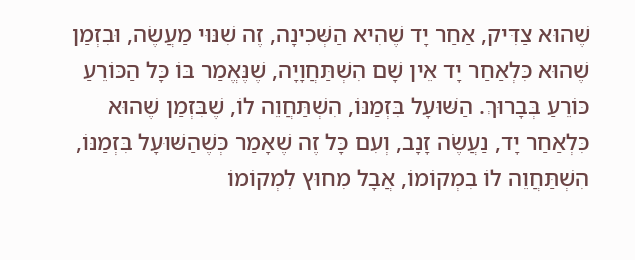שֶׁהוּא צַדִּיק, אַחַר יָד שֶׁהִיא הַשְּׁכִינָה, זֶה שִׁנּוּי מַעֲשֶׂה, וּבִזְמַן שֶׁהוּא כִּלְאַחַר יָד אֵין שָׁם הִשְׁתַּחֲוָיָה, שֶׁנֶּאֱמַר בּוֹ כָּל הַכּוֹרֵעַ כּוֹרֵעַ בְּבָרוּךְ. הַשּׁוּעָל בִּזְמַנּוֹ, הִשְׁתַּחֲוֵה לוֹ, שֶׁבִּזְמַן שֶׁהוּא כִּלְאַחַר יָד, נַעֲשֶׂה זָנָב, וְעִם כָּל זֶה שֶׁאָמַר כְּשֶׁהַשּׁוּעָל בִּזְמַנּוֹ, הִשְׁתַּחֲוֵה לוֹ בִמְקוֹמוֹ, אֲבָל מִחוּץ לִמְקוֹמוֹ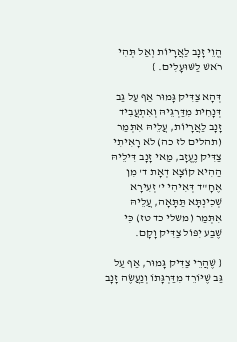הֱוֵי זָנָב לַאֲרָיוֹת וְאַל תְּהִי רֹאשׁ לַשּׁוּעָלִים. }

דְּהָא צַדִּיק גָּמוּר אַף עַל גַּב דְּנָחִית מִדַּרְגֵּיהּ וְאִתְעֲבִיד זָנָב לַאֲרָיוֹת, עֲלֵיהּ אִתְּמַר (תהלים לז כה) לֹא רָאִיתִי צַדִּיק נֶעֱזָב, מַאי זָנָב דִּילֵיהּ הַהִיא קוֹצָא דְאָת ד' מִן אֶחָ"ד דְּאִיהִי י' זְעִירָא שְׁכִינְתָּא תַּתָּאָה, עֲלֵיהּ אִתְּמַר (משלי כד טז) כִּי שֶׁבַע יִפּוֹל צַדִּיק וָקָם.

{ שֶׁהֲרֵי צַדִּיק גָּמוּר, אַף עַל גַּב שֶׁיּוֹרֵד מִדַּרְגָּתוֹ וְנַעֲשֶׂה זָנָב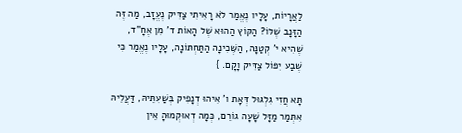לַאֲרָיוֹת, עָלָיו נֶאֱמַר לֹא רָאִיתִי צַדִּיק נֶעֱזָב, מַה זֶּה הַזָּנָב שֶׁלּוֹ? הַקּוֹץ הַהוּא שֶׁל הָאוֹת ד' מִן אֶחָ"ד, שֶׁהִיא י' קְטַנָּה, הַשְּׁכִינָה הַתַּחְתּוֹנָה, עָלָיו נֶאֱמַר כִּי שֶׁבַע יִפּוֹל צַדִּיק וָקָם. }

תָּא חֲזִי גִלְגּוּל דְּאָת ו' אִיהוּ דְנָפִיק בְּשַׁעִתֵּיהּ, דַּעֲלֵיהּ אִתְּמַר מַזָּל שָׁעָה גוֹרֵם, כְּמָה דְאוּקְמוּהָ אֵין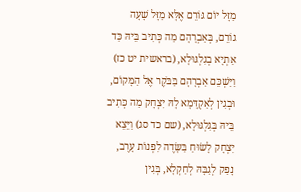מַזָּל יוֹם גּוֹרֵם אֶלָּא מַזָּל שָׁעָה גוֹרֵם, בְּאַבְרָהָם מַה כְּתִיב בֵּיהּ כַּד אַתְיָא בְגִלְגּוּלָא, (בראשית יט כז) וַיַּשְׁכֵּם אַבְרָהָם בַּבֹּקֶר אֶל הַמָּקוֹם, וּבְגִין לְאַקְדָּמָא לָהּ יִצְחָק מַה כְּתִיב בֵּיהּ בְּגִלְגּוּלָא, (שם כד סג) וַיֵּצֵא יִצְחָק לָשׂוּחַ בַּשָּׂדֶה לִפְנוֹת עָרֶב, נָפַק לְגַבָּהּ לְחַקְלָא, בְּגִין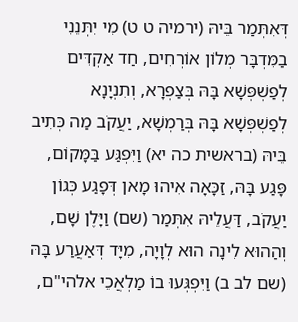דְּאִתְּמַר בֵּיהּ (ירמיה ט ט) מִי יִתְּנֵנִי בַמִּדְבָּר מְלוֹן אוֹרְחִים, חַד אַקְדִּים לְפַשְׁפְּשָׁא בָּהּ בְּצַפְרָא, וְתִנְיָנָא לְפַשְׁפְּשָׁא בָּהּ בְּרַמְשָׁא, יַעֲקֹב מַה כְּתִיב בֵּיהּ (בראשית כה יא) וַיִּפְגַּע בַּמָּקוֹם, פָּגַע בָּהּ, זַכָּאָה אִיהוּ מָאן דְּפָגַע כְּגוֹן יַעֲקֹב, דַּעֲלֵיהּ אִתְּמַר (שם) וַיָּלֶן שָׁם, וְהַהוּא לִינָה הוּא לְוָיָה, מִיָּד דְּאַעֲרַע בָּהּ (שם לב ב) וַיִּפְגְּעוּ בוֹ מַלְאֲכֵי אלהי"ם,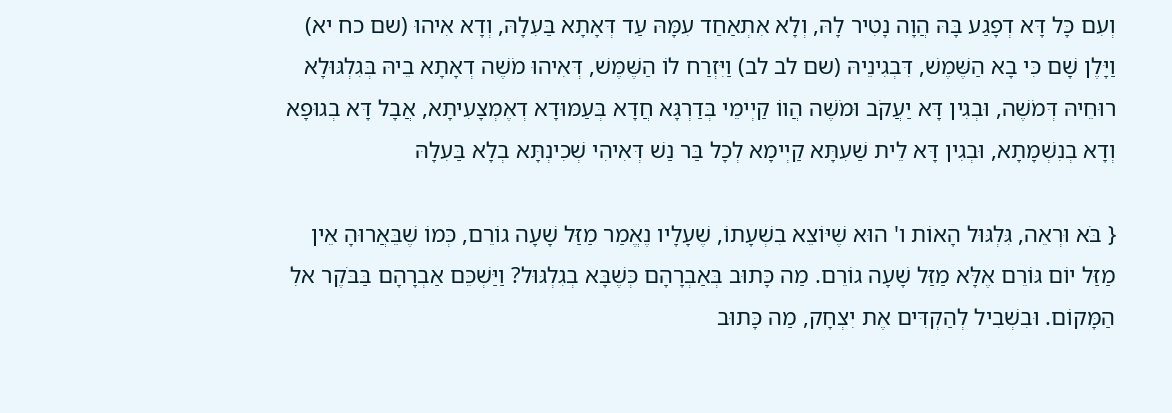וְעִם כָּל דָּא דְפָגַע בָּהּ הֲוָה נָטִיר לָהּ, וְלָא אִתְאַחַד עִמָּהּ עַד דְּאָתָא בַּעִלָהּ, וְדָא אִיהוּ (שם כח יא) וַיָּלֶן שָׁם כִּי בָא הַשֶּׁמֶשׁ, דִּבְגִינֵיהּ (שם לב לב) וַיִּזְרַח לוֹ הַשֶּׁמֶשׁ, דְּאִיהוּ מֹשֶׁה דְאָתָא בֵיהּ בְּגִלְגּוּלָא רוּחֵיהּ דְּמֹשֶׁה, וּבְגִין דָּא יַעֲקֹב וּמֹשֶׁה הֲווֹ קַיְימֵי בְּדַרְגָּא חֲדָא בְּעַמּוּדָא דְאֶמְצָעִיתָא, אֲבָל דָּא בְגוּפָא וְדָא בְנִשְׁמָתָא, וּבְגִין דָּא לֵית שַׁעִתָּא קַיְימָא לְכָל בַּר נַשׁ דְּאִיהִי שְׁכִינְתָּא בְלָא בַּעִלָהּ

{ בֹּא וּרְאֵה, גִּלְגּוּל הָאוֹת ו' הוּא שֶׁיּוֹצֵא בִשְׁעָתוֹ, שֶׁעָלָיו נֶאֱמַר מַזַּל שָׁעָה גוֹרֵם, כְּמוֹ שֶׁבֵּאֲרוּהָ אֵין מַזַּל יוֹם גּוֹרֵם אֶלָּא מַזַּל שָׁעָה גוֹרֵם. מַה כָּתוּב בְּאַבְרָהָם כְּשֶׁבָּא בְגִלְגּוּל? וַיַּשְׁכֵּם אַבְרָהָם בַּבֹּקֶר אלִ הַמָּקוֹם. וּבִשְׁבִיל לְהַקְדִּים אֶת יִצְחָק, מַה כָּתוּב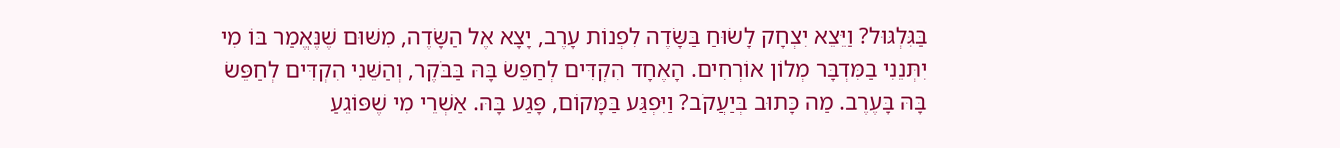בַּגִּלְגּוּל? וַיֵּצֵא יִצְחָק לָשׂוּחַ בַּשָּׂדֶה לִפְנוֹת עָרֶב, יָצָא אֶל הַשָּׂדֶה, מִשּׁוּם שֶׁנֶּאֱמַר בּוֹ מִי יִתְּנֵנִי בַמִּדְבָּר מְלוֹן אוֹרְחִים. הָאֶחָד הִקְדִּים לְחַפֵּשׂ בָּהּ בַּבֹּקֶר, וְהַשֵּׁנִי הִקְדִּים לְחַפֵּשׂ בָּהּ בָּעֶרֶב. מַה כָּתוּב בְּיַעֲקֹב? וַיִּפְגַּע בַּמָּקוֹם, פָּגַע בָּהּ. אַשְׁרֵי מִי שֶׁפּוֹגֵעַ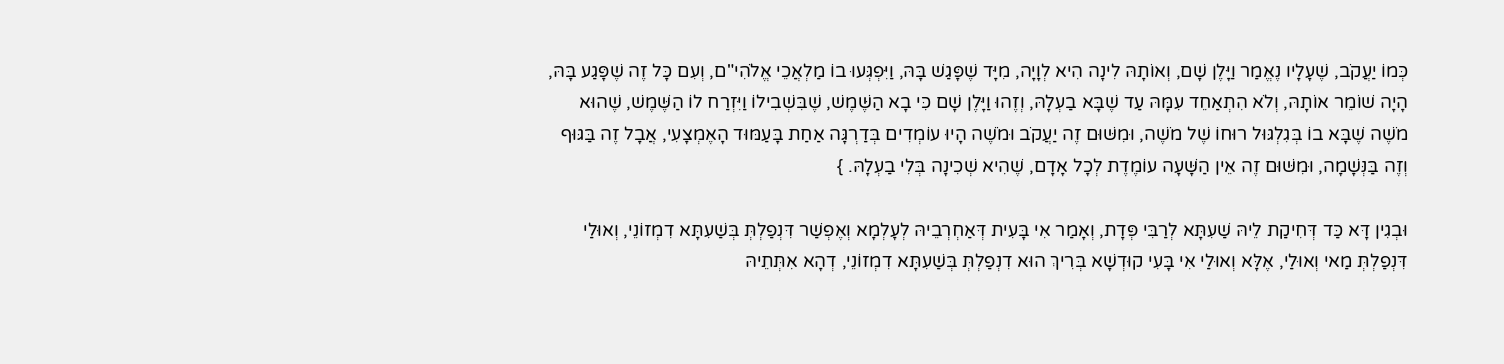כְּמוֹ יַעֲקֹב, שֶׁעָלָיו נֶאֱמַר וַיָּלֶן שָׁם, וְאוֹתָהּ לִינָה הִיא לְוָיָה, מִיָּד שֶׁפָּגַשׁ בָּהּ, וַיִּפְגְּעוּ בוֹ מַלְאֲכֵי אֱלֹהִי"ם, וְעִם כָּל זֶה שֶׁפָּגַע בָּהּ, הָיָה שׁוֹמֵר אוֹתָהּ, וְלֹא הִתְאַחֵד עִמָּהּ עַד שֶׁבָּא בַעְלָהּ, וְזֶהוּ וַיָּלֶן שָׁם כִּי בָא הַשֶּׁמֶשׁ, שֶׁבִּשְׁבִילוֹ וַיִּזְרַח לוֹ הַשֶּׁמֶשׁ, שֶׁהוּא מֹשֶׁה שֶׁבָּא בוֹ בְּגִלְגּוּל רוּחוֹ שֶׁל מֹשֶׁה, וּמִשּׁוּם זֶה יַעֲקֹב וּמֹשֶׁה הָיוּ עוֹמְדִים בְּדַרְגָּה אַחַת בָּעַמּוּד הָאֶמְצָעִי, אֲבָל זֶה בַּגּוּף וְזֶה בַּנְּשָׁמָה, וּמִשּׁוּם זֶה אֵין הַשָּׁעָה עוֹמֶדֶת לְכָל אָדָם, שֶׁהִיא שְׁכִינָה בְּלִי בַעְלָהּ. }

וּבְגִין דָּא כַּד דְּחִיקַת לֵיהּ שַׁעִתָּא לְרַבִּי פְּדָת, וְאָמַר אִי בָּעִית דְּאַחְרְבֵיהּ לְעָלְמָא וְאֶפְשַׁר דִּנְפַלְתְּ בְּשַׁעִתָּא דִמְזוֹנֵי, וְאוּלַי דִּנְפַלְתְּ מַאי וְאוּלַי, אֶלָּא וְאוּלַי אִי בָּעִי קוּדְשָׁא בְּרִיךְ הוּא דִנְפַלְתְּ בְּשַׁעִתָּא דִמְזוֹנֵי, דְהָא אִתְּתֵיהּ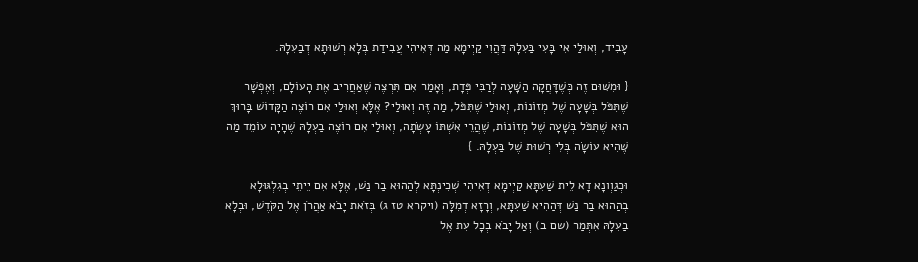עָבִיד, וְאוּלַי אִי בָּעִי בַּעִלָהּ דַּהֲוִי קַיְימָא מַה דְּאִיהִי עֲבִידַת בְּלָא רְשׁוּתָא דְבַעִלָהּ.

{ וּמִשּׁוּם זֶה כְּשֶׁדָּחֲקָה הַשָּׁעָה לְרַבִּי פְּדָת, וְאָמַר אִם תִּרְצֶה שֶׁאַחֲרִיב אֶת הָעוֹלָם, וְאֶפְשָׁר שֶׁתִּפֹּל בְּשָׁעָה שֶׁל מְזוֹנוֹת, וְאוּלַי שֶׁתִּפֹּל, מַה זֶּה וְאוּלַי? אֶלָּא וְאוּלַי אִם רוֹצֶה הַקָּדוֹשׁ בָּרוּךְ הוּא שֶׁתִּפֹּל בְּשָׁעָה שֶׁל מְזוֹנוֹת, שֶׁהֲרֵי אִשְׁתּוֹ עָשְׂתָה, וְאוּלַי אִם רוֹצֶה בַעְלָהּ שֶׁהָיָה עוֹמֵד מַה שֶּׁהִיא עוֹשָׂה בְּלִי רְשׁוּת שֶׁל בַּעְלָהּ. }

וּכְגַוְונָא דָא לֵית שַׁעִתָּא קַיְימָא דְאִיהִי שְׁכִינְתָּא לְהַהוּא בַר נַשׁ, אֶלָּא אִם יֵיתֵי בְגִלְגּוּלָא בְהַהוּא בַר נַשׁ דְּהַהִיא שַׁעִתָּא, וְרָזָא דְמִלָּה (ויקרא טז ג) בְּזֹאת יָבֹא אַהֲרֹן אֶל הַקֹּדֶשׁ, וּבְלָא בַעִלָהּ אִתְּמַר (שם ב) וְאַל יָבֹא בְכָל עִת אֶל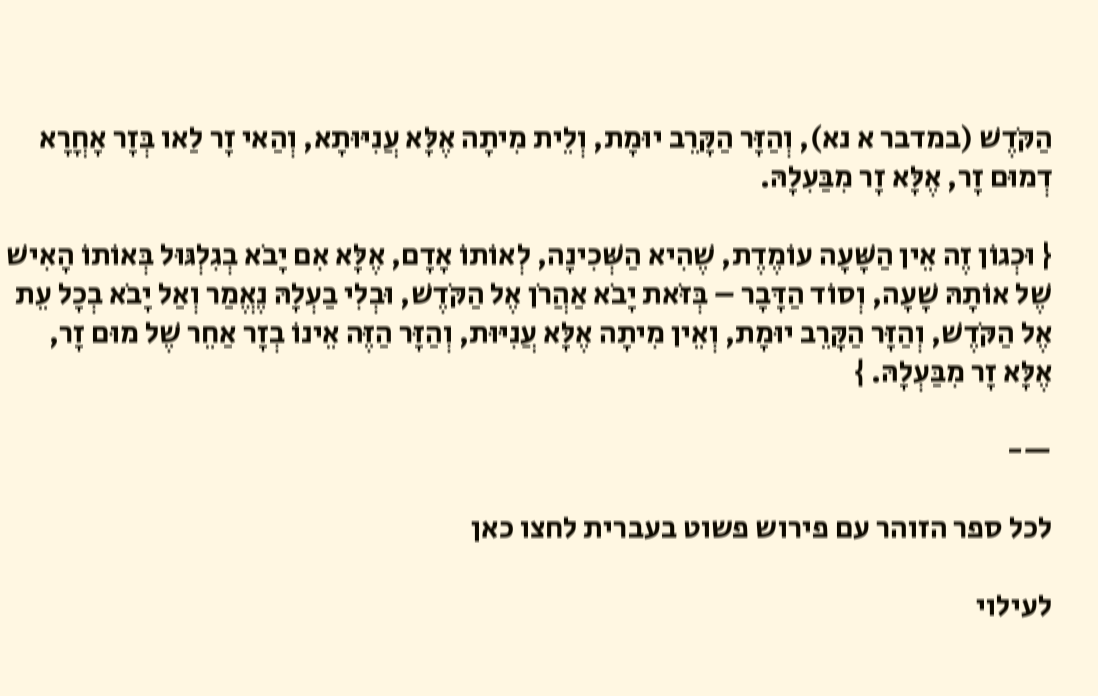הַקֹּדֶשׁ (במדבר א נא), וְהַזָּר הַקָּרֵב יוּמָת, וְלֵית מִיתָה אֶלָּא עֲנִיּוּתָא, וְהַאי זָר לַאו בְּזָר אָחֳרָא דְמוּם זָר, אֶלָּא זָר מִבַּעִלָהּ.

{ וּכְגוֹן זֶה אֵין הַשָּׁעָה עוֹמֶדֶת, שֶׁהִיא הַשְּׁכִינָה, לְאוֹתוֹ אָדָם, אֶלָּא אִם יָבֹא בְגִלְגּוּל בְּאוֹתוֹ הָאִישׁ שֶׁל אוֹתָהּ שָׁעָה, וְסוֹד הַדָּבָר – בְּזֹּאת יָבֹא אַהֲרֹן אֶל הַקֹּדֶשׁ, וּבְלִי בַעְלָהּ נֶאֱמַר וְאַל יָבֹא בְכָל עֵת אֶל הַקֹּדֶשׁ, וְהַזָּר הַקָּרֵב יוּמָת, וְאֵין מִיתָה אֶלָּא עֲנִיּוּת, וְהַזָּר הַזֶּה אֵינוֹ בְזָר אַחֵר שֶׁל מוּם זָר, אֶלָּא זָר מִבַּעְלָהּ. }

—-

לכל ספר הזוהר עם פירוש פשוט בעברית לחצו כאן

לעילוי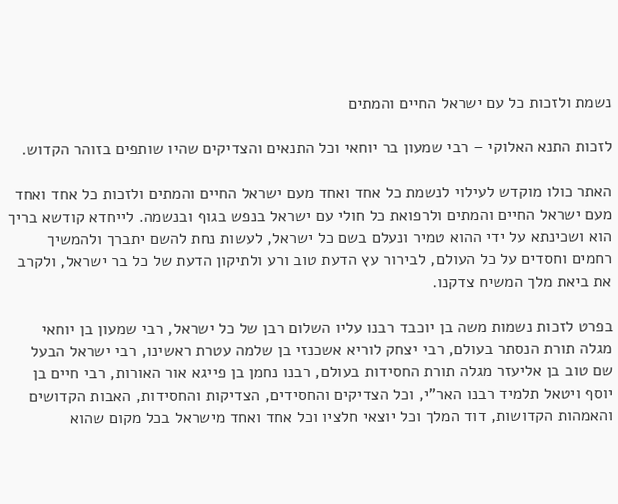נשמת ולזכות כל עם ישראל החיים והמתים

לזכות התנא האלוקי – רבי שמעון בר יוחאי וכל התנאים והצדיקים שהיו שותפים בזוהר הקדוש.

האתר כולו מוקדש לעילוי לנשמת כל אחד ואחד מעם ישראל החיים והמתים ולזכות כל אחד ואחד מעם ישראל החיים והמתים ולרפואת כל חולי עם ישראל בנפש בגוף ובנשמה. לייחדא קודשא בריך הוא ושכינתא על ידי ההוא טמיר ונעלם בשם כל ישראל, לעשות נחת להשם יתברך ולהמשיך רחמים וחסדים על כל העולם, לבירור עץ הדעת טוב ורע ולתיקון הדעת של כל בר ישראל, ולקרב את ביאת מלך המשיח צדקנו.

בפרט לזכות נשמות משה בן יוכבד רבנו עליו השלום רבן של כל ישראל, רבי שמעון בן יוחאי מגלה תורת הנסתר בעולם, רבי יצחק לוריא אשכנזי בן שלמה עטרת ראשינו, רבי ישראל הבעל שם טוב בן אליעזר מגלה תורת החסידות בעולם, רבנו נחמן בן פייגא אור האורות, רבי חיים בן יוסף ויטאל תלמיד רבנו האר"י, וכל הצדיקים והחסידים, הצדיקות והחסידות, האבות הקדושים והאמהות הקדושות, דוד המלך וכל יוצאי חלציו וכל אחד ואחד מישראל בכל מקום שהוא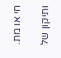חי או מת.

ותיקון של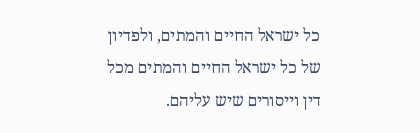כל ישראל החיים והמתים, ולפדיון של כל ישראל החיים והמתים מכל דין וייסורים שיש עליהם.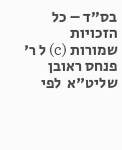בס"ד – כל הזכויות שמורות (c) ל ר' פנחס ראובן שליט"א  לפי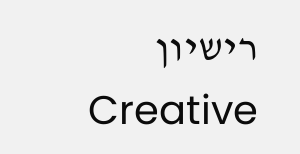רישיון  Creative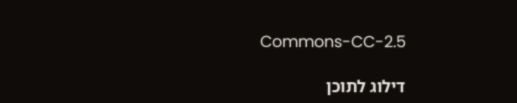Commons-CC-2.5

דילוג לתוכן